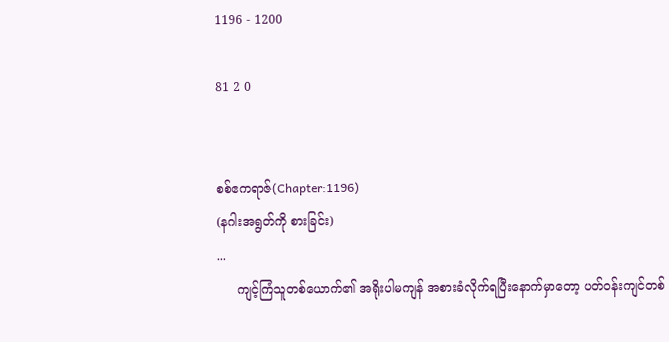1196 - 1200

81 2 0


စစ်ဧကရာဇ်(Chapter:1196)
(နဂါးအရွတ်ကို စားခြင်း)
...
     ကျင့်ကြံသူတစ်ယောက်၏ အရိုးပါမကျန် အစားခံလိုက်ရပြီးနောက်မှာတော့ ပတ်ဝန်းကျင်တစ်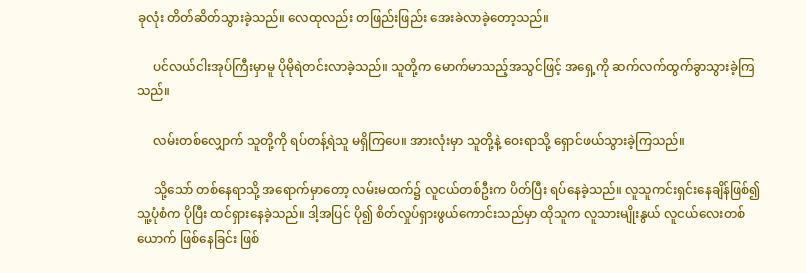ခုလုံး တိတ်ဆိတ်သွားခဲ့သည်။ လေထုလည်း တဖြည်းဖြည်း အေးခဲလာခဲ့တော့သည်။

     ပင်လယ်ငါးအုပ်ကြီးမှာမူ ပိုမိုရဲတင်းလာခဲ့သည်။ သူတို့က မောက်မာသည့်အသွင်ဖြင့် အရှေ့ကို ဆက်လက်ထွက်ခွာသွားခဲ့ကြသည်။

     လမ်းတစ်လျှောက် သူတို့ကို ရပ်တန့်ရဲသူ မရှိကြပေ။ အားလုံးမှာ သူတို့နဲ့ ဝေးရာသို့ ရှောင်ဖယ်သွားခဲ့ကြသည်။

     သို့သော် တစ်နေရာသို့ အရောက်မှာတော့ လမ်းမထက်၌ လူငယ်တစ်ဦးက ပိတ်ပြီး ရပ်နေခဲ့သည်။ လူသူကင်းရှင်းနေချိန်ဖြစ်၍ သူ့ပုံစံက ပိုပြီး ထင်ရှားနေခဲ့သည်။ ဒါ့အပြင် ပို၍ စိတ်လှုပ်ရှားဖွယ်ကောင်းသည်မှာ ထိုသူက လူသားမျိုးနွယ် လူငယ်လေးတစ်ယောက် ဖြစ်နေခြင်း ဖြစ်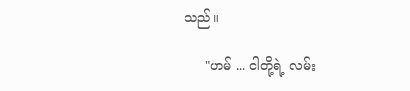သည်။

     "ဟမ် ... ငါတို့ရဲ့ လမ်း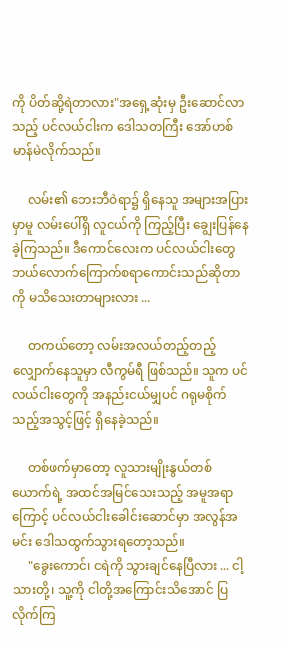ကို ပိတ်ဆို့ရဲတာလား"အရှေ့ဆုံးမှ ဦးဆောင်လာသည့် ပင်လယ်ငါးက ဒေါသတကြီး အော်ဟစ်မာန်မဲလိုက်သည်။

     လမ်း၏ ဘေးဘီဝဲရာ၌ ရှိနေသူ အများအပြားမှာမူ လမ်းပေါ်ရှိ လူငယ်ကို ကြည့်ပြီး ချွေးပြန်နေခဲ့ကြသည်။ ဒီကောင်လေးက ပင်လယ်ငါးတွေ ဘယ်လောက်ကြောက်စရာကောင်းသည်ဆိုတာကို မသိသေးတာများလား ...

     တကယ်တော့ လမ်းအလယ်တည့်တည့် လျှောက်နေသူမှာ လီကွမ်ရီ ဖြစ်သည်။ သူက ပင်လယ်ငါးတွေကို အနည်းငယ်မျှပင် ဂရုမစိုက်သည့်အသွင့်ဖြင့် ရှိနေခဲ့သည်။

     တစ်ဖက်မှာတော့ လူသားမျိုးနွယ်တစ်ယောက်ရဲ့ အထင်အမြင်သေးသည့် အမူအရာကြောင့် ပင်လယ်ငါးခေါင်းဆောင်မှာ အလွန်အမင်း ဒေါသထွက်သွားရတော့သည်။
     "ခွေးကောင်၊ ငရဲကို သွားချင်နေပြီလား ... ငါ့သားတို့၊ သူ့ကို ငါတို့အကြောင်းသိအောင် ပြလိုက်ကြ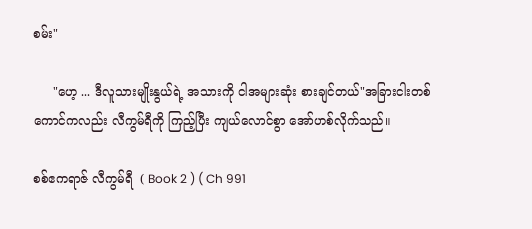စမ်း"

     "ဟေ့ ... ဒီလူသားမျိုးနွယ်ရဲ့ အသားကို ငါအများဆုံး စားချင်တယ်"အခြားငါးတစ်ကောင်ကလည်း လီကွမ်ရီကို ကြည့်ပြီး ကျယ်လောင်စွာ အော်ဟစ်လိုက်သည်။

စစ်ဧကရာဇ် လီကွမ်ရီ  ( Book 2 ) ( Ch 991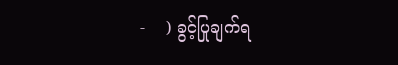-    ) ခွင့်ပြုချက်ရ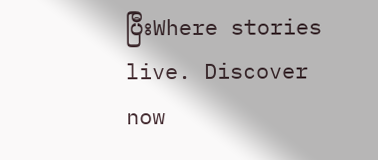ပြီးWhere stories live. Discover now